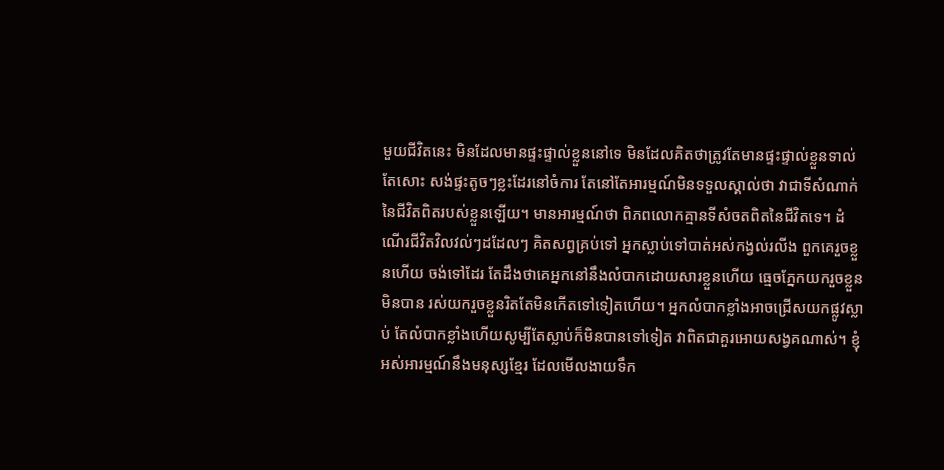មួយជីវិតនេះ មិនដែលមានផ្ទះផ្ទាល់ខ្លួននៅទេ មិនដែលគិតថាត្រូវតែមានផ្ទះផ្ទាល់ខ្លួនទាល់តែសោះ សង់ផ្ទះតូចៗខ្លះដែរនៅចំការ តែនៅតែអារម្មណ៍មិនទទួលស្គាល់ថា វាជាទីសំណាក់នៃជីវិតពិតរបស់ខ្លួនឡើយ។ មានអារម្មណ៍ថា ពិភពលោកគ្មានទីសំចតពិតនៃជីវិតទេ។ ដំណើរជីវិតវិលវល់ៗដដែលៗ គិតសព្វគ្រប់ទៅ អ្នកស្លាប់ទៅបាត់អស់កង្វល់រលីង ពួកគេរួចខ្លួនហើយ ចង់ទៅដែរ តែដឹងថាគេអ្នកនៅនឹងលំបាកដោយសារខ្លួនហើយ ធ្មេចភ្នែកយករួចខ្លួនមិនបាន រស់យករួចខ្លួនរិតតែមិនកើតទៅទៀតហើយ។ អ្នកលំបាកខ្លាំងអាចជ្រើសយកផ្លូវស្លាប់ តែលំបាកខ្លាំងហើយសូម្បីតែស្លាប់ក៏មិនបានទៅទៀត វាពិតជាគួរអោយសង្វគណាស់។ ខ្ញុំអស់អារម្មណ៍នឹងមនុស្សខ្មែរ ដែលមើលងាយទឹក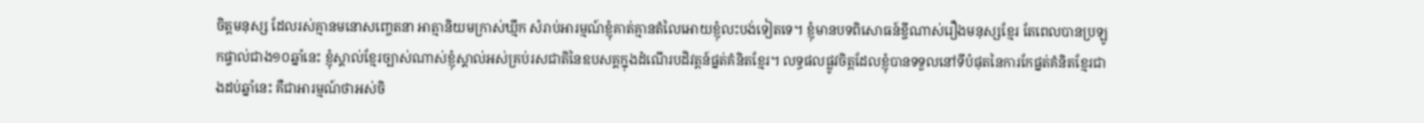ចិត្តមនុស្ស ដែលរស់គ្មានមនោសញ្ចេតនា អាត្មានិយមក្រាស់ឃ្មឹក សំរាប់អារម្មណ៍ខ្ញុំគាត់គ្មានតំលៃអោយខ្ញុំលះបង់ទៀតទេ។ ខ្ញុំមានបទពិសោធន៍ខ្ចីណាស់រឿងមនុស្សខ្មែរ តែពេលបានប្រឡូកផ្ទាល់ជាង១០ឆ្នាំនេះ ខ្ញុំស្គាល់ខ្មែរច្បាស់ណាស់ខ្ញុំស្គាល់អស់គ្រប់រសជាតិនៃឧបសគ្គក្នុងដំណើរបដិវត្តន៍ផ្នត់គំនិតខ្មែរ។ លទ្ធផលផ្លូវចិត្តដែលខ្ញុំបានទទួលនៅទីបំផុតនៃការកែផ្នត់គំនិតខ្មែរជាងដប់ឆ្នាំនេះ គឺជាអារម្មណ៍ថាអស់ចិ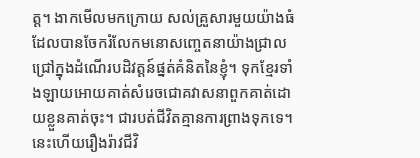ត្ត។ ងាកមើលមកក្រោយ សល់គ្រួសារមួយយ៉ាងធំដែលបានចែករំលែកមនោសញ្ចេតនាយ៉ាងជ្រាលជ្រៅក្នុងដំណើរបដិវត្តន៍ផ្នត់គំនិតនៃខ្ញុំ។ ទុកខ្មែរទាំងឡាយអោយគាត់សំរេចជោគវាសនាពួកគាត់ដោយខ្លួនគាត់ចុះ។ ជារបត់ជីវិតគ្មានការព្រាងទុកទេ។ នេះហើយរឿងរ៉ាវជីវិ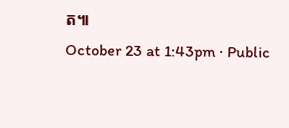ត៕
October 23 at 1:43pm · Public